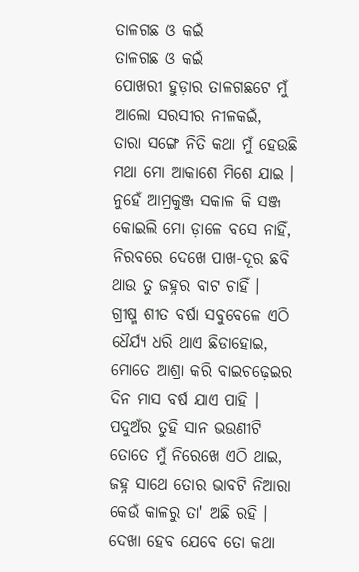ତାଳଗଛ ଓ କଇଁ
ତାଳଗଛ ଓ କଇଁ
ପୋଖରୀ ହୁଡ଼ାର ତାଳଗଛଟେ ମୁଁ
ଆଲୋ ସରସୀର ନୀଳକଇଁ,
ତାରା ସଙ୍ଗେ ନିତି କଥା ମୁଁ ହେଉଛି
ମଥା ମୋ ଆକାଶେ ମିଶେ ଯାଇ ।
ନୁହେଁ ଆମ୍ରକୁଞ୍ଜ ସକାଳ କି ସଞ୍ଜ
କୋଇଲି ମୋ ଡ଼ାଳେ ବସେ ନାହିଁ,
ନିରବରେ ଦେଖେ ପାଖ-ଦୂର ଛବି
ଥାଉ ତୁ ଜହ୍ନର ବାଟ ଚାହିଁ ।
ଗ୍ରୀଷ୍ମ ଶୀତ ବର୍ଷା ସବୁବେଳେ ଏଠି
ଧୈର୍ଯ୍ୟ ଧରି ଥାଏ ଛିଡାହୋଇ,
ମୋତେ ଆଶ୍ରା କରି ବାଇଚଢ଼େଇର
ଦିନ ମାସ ବର୍ଷ ଯାଏ ପାହି ।
ପଦୁଅଁର ତୁହି ସାନ ଭଉଣୀଟି
ତୋତେ ମୁଁ ନିରେଖେ ଏଠି ଥାଇ,
ଜହ୍ନ ସାଥେ ତୋର ଭାବଟି ନିଆରା
କେଉଁ କାଳରୁ ତା' ଅଛି ରହି ।
ଦେଖା ହେବ ଯେବେ ତୋ କଥା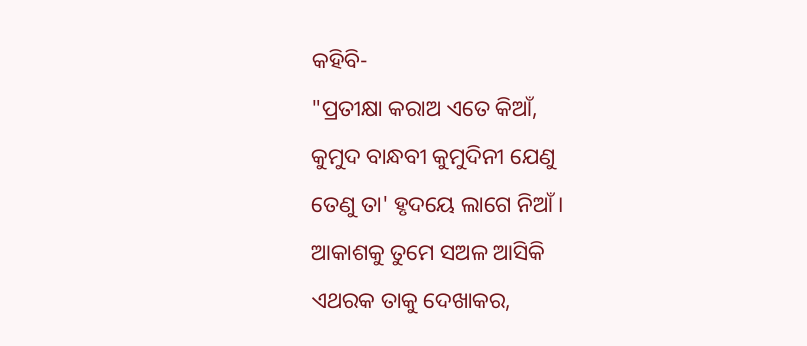କହିବି-
"ପ୍ରତୀକ୍ଷା କରାଅ ଏତେ କିଆଁ,
କୁମୁଦ ବାନ୍ଧବୀ କୁମୁଦିନୀ ଯେଣୁ
ତେଣୁ ତା' ହୃଦୟେ ଲାଗେ ନିଆଁ ।
ଆକାଶକୁ ତୁମେ ସଅଳ ଆସିକି
ଏଥରକ ତାକୁ ଦେଖାକର,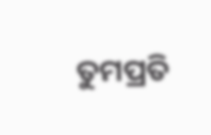ତୁମପ୍ରତି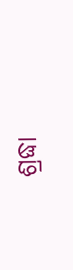ଶ୍ରଦ୍ଧା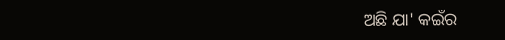ଅଛି ଯା' କଇଁର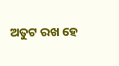ଅତୁଟ ରଖ ହେ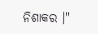ନିଶାକର ।"